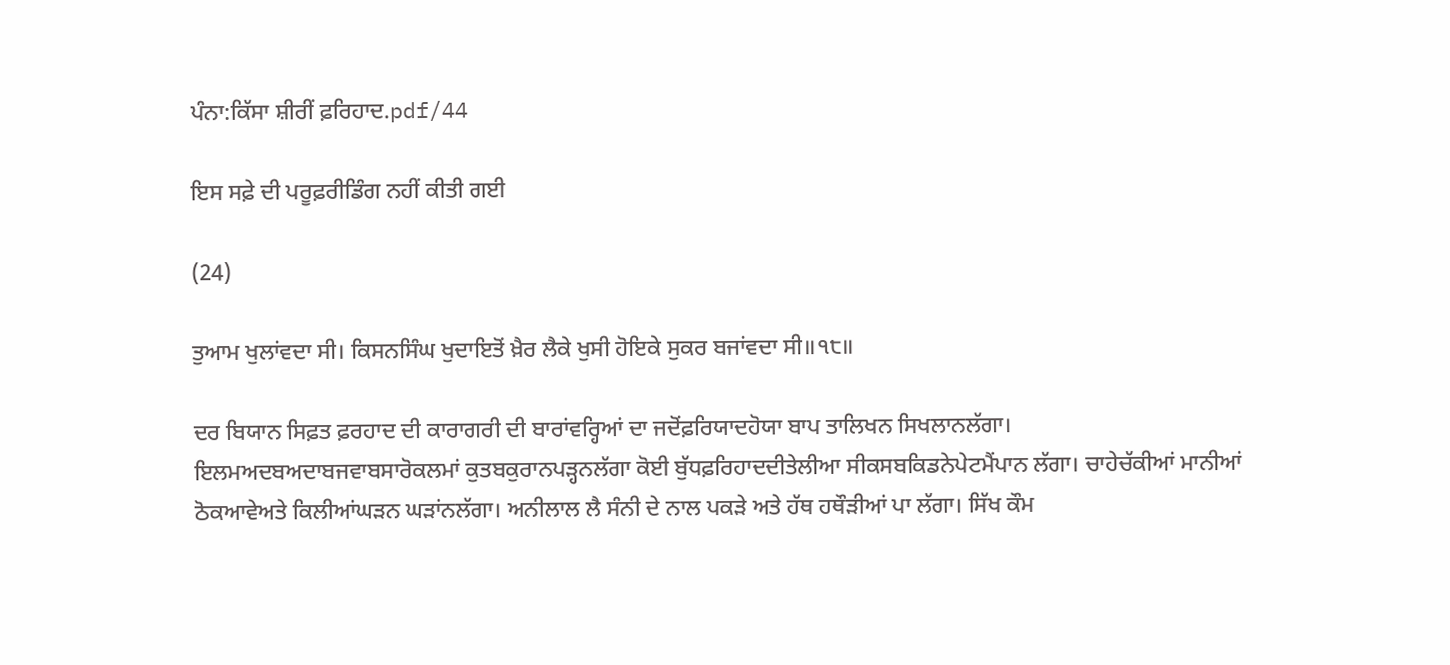ਪੰਨਾ:ਕਿੱਸਾ ਸ਼ੀਰੀਂ ਫ਼ਰਿਹਾਦ.pdf/44

ਇਸ ਸਫ਼ੇ ਦੀ ਪਰੂਫ਼ਰੀਡਿੰਗ ਨਹੀਂ ਕੀਤੀ ਗਈ

(24)

ਤੁਆਮ ਖੁਲਾਂਵਦਾ ਸੀ। ਕਿਸਨਸਿੰਘ ਖੁਦਾਇਤੋਂ ਖ਼ੈਰ ਲੈਕੇ ਖੁਸੀ ਹੋਇਕੇ ਸੁਕਰ ਬਜਾਂਵਦਾ ਸੀ॥੧੮॥

ਦਰ ਬਿਯਾਨ ਸਿਫ਼ਤ ਫ਼ਰਹਾਦ ਦੀ ਕਾਰਾਗਰੀ ਦੀ ਬਾਰਾਂਵਰ੍ਹਿਆਂ ਦਾ ਜਦੋਂਫ਼ਰਿਯਾਦਹੋਯਾ ਬਾਪ ਤਾਲਿਖਨ ਸਿਖਲਾਨਲੱਗਾ। ਇਲਮਅਦਬਅਦਾਬਜਵਾਬਸਾਰੋਕਲਮਾਂ ਕੁਤਬਕੁਰਾਨਪੜ੍ਹਨਲੱਗਾ ਕੋਈ ਬੁੱਧਫ਼ਰਿਹਾਦਦੀਤੇਲੀਆ ਸੀਕਸਬਕਿਡਨੇਪੇਟਮੈਂਪਾਨ ਲੱਗਾ। ਚਾਹੇਚੱਕੀਆਂ ਮਾਨੀਆਂ ਠੋਕਆਵੇਅਤੇ ਕਿਲੀਆਂਘੜਨ ਘੜਾਂਨਲੱਗਾ। ਅਨੀਲਾਲ ਲੈ ਸੰਨੀ ਦੇ ਨਾਲ ਪਕੜੇ ਅਤੇ ਹੱਥ ਹਥੌੜੀਆਂ ਪਾ ਲੱਗਾ। ਸਿੱਖ ਕੌਮ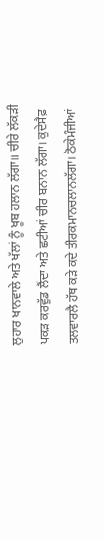ਲੁਹਾਰ ਖਾਨਵਾਲੇ ਅਤੇ ਖੱਲਾਂ ਨੂੰ ਖੂਬ ਹਲਾਨ ਲੱਗਾ॥ ਚੀਰੇ ਲੱਕੜੀ ਪਕੜ ਕਰਵੁੱਡ ਲੈਂਦਾ ਅਤੇ ਛਟੀਆਂ ਚੀਰ ਬਨਾਨ ਲੱਗਾ। ਕੁਦੇਸੈਫ਼ ਤਲਵਾਰਲੈ ਹੱਥ ਕੜੇ ਕਦੇ ਤੀਰਕਮਾਨਚਲਾਨਲੱਗਾ। ਠੋਕੇਮੰਜੀਆਂ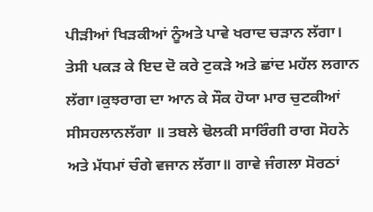ਪੀੜੀਆਂ ਖਿੜਕੀਆਂ ਨੂੰਅਤੇ ਪਾਵੇ ਖਰਾਦ ਚੜਾਨ ਲੱਗਾ। ਤੇਸੀ ਪਕੜ ਕੇ ਇਦ ਦੋ ਕਰੇ ਟੁਕੜੇ ਅਤੇ ਛਾਂਦ ਮਹੱਲ ਲਗਾਨ ਲੱਗਾ।ਕੁਝਰਾਗ ਦਾ ਆਨ ਕੇ ਸੌਕ ਹੋਯਾ ਮਾਰ ਚੁਟਕੀਆਂ ਸੀਸਹਲਾਨਲੱਗਾ ॥ ਤਬਲੇ ਢੋਲਕੀ ਸਾਰਿੰਗੀ ਰਾਗ ਸੋਹਨੇ ਅਤੇ ਮੱਧਮਾਂ ਚੰਗੇ ਵਜਾਨ ਲੱਗਾ॥ ਗਾਵੇ ਜੰਗਲਾ ਸੋਰਠਾਂ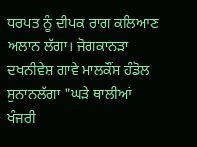ਧਰਪਤ ਨੂੰ ਦੀਪਕ ਰਾਗ ਕਲਿਆਣ ਅਲਾਨ ਲੱਗਾ। ਜੋਗਕਾਨੜਾ ਦਖਨੀਵੇਸ਼ ਗਾਵੇ ਮਾਲਕੌਂਸ ਹੰਡੋਲ ਸੁਨਾਨਲੱਗਾ "ਘੜੇ ਥਾਲੀਆਂ ਖੰਜਰੀ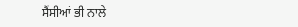ਸੈਂਸੀਆਂ ਭੀ ਨਾਲੇ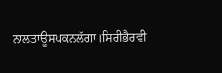ਨਾਲਤਾਊਸਪਕਨਲੱਗਾ।ਸਿਰੀਭੈਰਵੀ